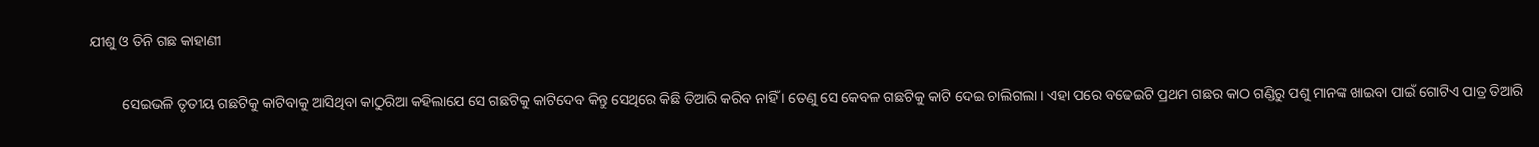ଯୀଶୁ ଓ ତିନି ଗଛ କାହାଣୀ

         ସେଇଭଳି ତୃତୀୟ ଗଛଟିକୁ କାଟିବାକୁ ଆସିଥିବା କାଠୁରିଆ କହିଲାଯେ ସେ ଗଛଟିକୁ କାଟିଦେବ କିନ୍ତୁ ସେଥିରେ କିଛି ତିଆରି କରିବ ନାହିଁ । ତେଣୁ ସେ କେବଳ ଗଛଟିକୁ କାଟି ଦେଇ ଚାଲିଗଲା । ଏହା ପରେ ବଢେଇଟି ପ୍ରଥମ ଗଛର କାଠ ଗଣ୍ଡିରୁ ପଶୁ ମାନଙ୍କ ଖାଇବା ପାଇଁ ଗୋଟିଏ ପାତ୍ର ତିଆରି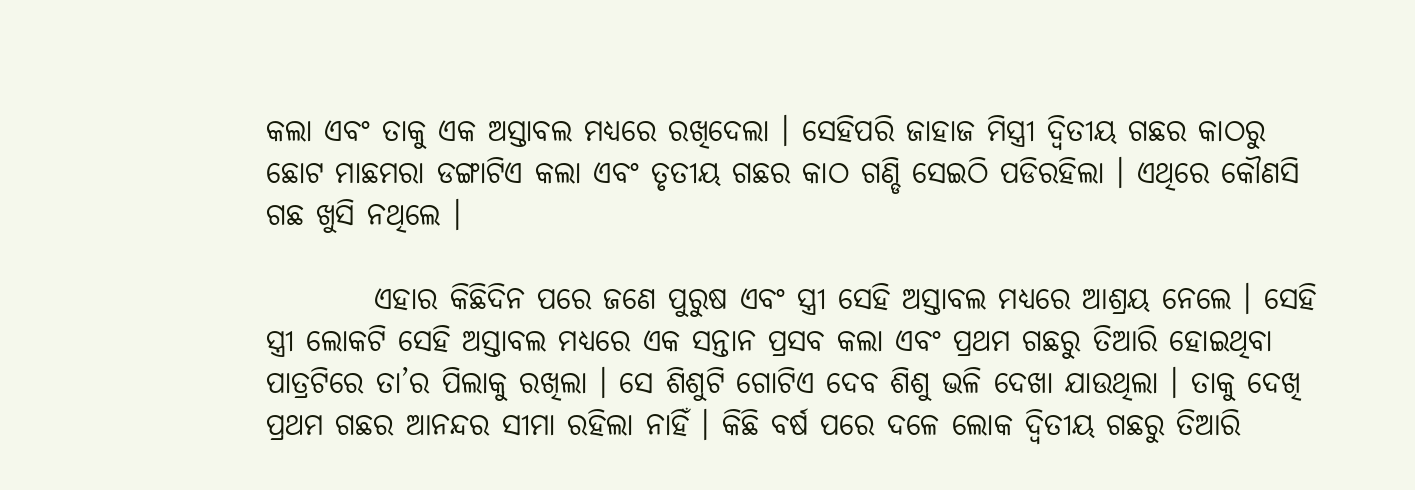କଲା ଏବଂ ତାକୁ ଏକ ଅସ୍ତାବଲ ମଧ୍ୟରେ ରଖିଦେଲା । ସେହିପରି ଜାହାଜ ମିସ୍ତ୍ରୀ ଦ୍ୱିତୀୟ ଗଛର କାଠରୁ ଛୋଟ ମାଛମରା ଡଙ୍ଗାଟିଏ କଲା ଏବଂ ତୃତୀୟ ଗଛର କାଠ ଗଣ୍ଡି ସେଇଠି ପଡିରହିଲା । ଏଥିରେ କୌଣସି ଗଛ ଖୁସି ନଥିଲେ ।

         ଏହାର କିଛିଦିନ ପରେ ଜଣେ ପୁରୁଷ ଏବଂ ସ୍ତ୍ରୀ ସେହି ଅସ୍ତାବଲ ମଧ୍ୟରେ ଆଶ୍ରୟ ନେଲେ । ସେହି ସ୍ତ୍ରୀ ଲୋକଟି ସେହି ଅସ୍ତାବଲ ମଧ୍ୟରେ ଏକ ସନ୍ତାନ ପ୍ରସବ କଲା ଏବଂ ପ୍ରଥମ ଗଛରୁ ତିଆରି ହୋଇଥିବା ପାତ୍ରଟିରେ ତା’ର ପିଲାକୁ ରଖିଲା । ସେ ଶିଶୁଟି ଗୋଟିଏ ଦେବ ଶିଶୁ ଭଳି ଦେଖା ଯାଉଥିଲା । ତାକୁ ଦେଖି ପ୍ରଥମ ଗଛର ଆନନ୍ଦର ସୀମା ରହିଲା ନାହିଁ । କିଛି ବର୍ଷ ପରେ ଦଳେ ଲୋକ ଦ୍ୱିତୀୟ ଗଛରୁ ତିଆରି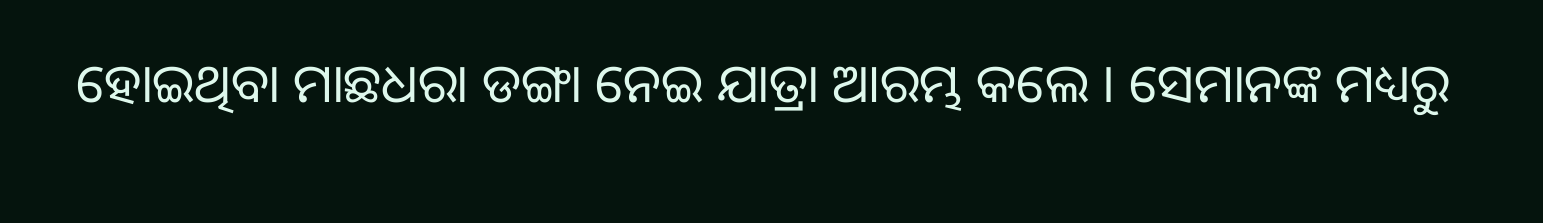ହୋଇଥିବା ମାଛଧରା ଡଙ୍ଗା ନେଇ ଯାତ୍ରା ଆରମ୍ଭ କଲେ । ସେମାନଙ୍କ ମଧ୍ୟରୁ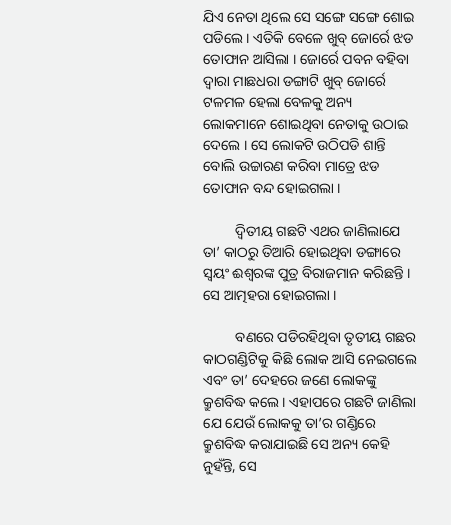ଯିଏ ନେତା ଥିଲେ ସେ ସଙ୍ଗେ ସଙ୍ଗେ ଶୋଇ ପଡିଲେ । ଏତିକି ବେଳେ ଖୁବ୍ ଜୋର୍ରେ ଝଡ ତୋଫାନ ଆସିଲା । ଜୋର୍ରେ ପବନ ବହିବା ଦ୍ୱାରା ମାଛଧରା ଡଙ୍ଗାଟି ଖୁବ୍ ଜୋର୍ରେ ଟଳମଳ ହେଲା ବେଳକୁ ଅନ୍ୟ ଲୋକମାନେ ଶୋଇଥିବା ନେତାକୁ ଉଠାଇ ଦେଲେ । ସେ ଲୋକଟି ଉଠିପଡି ଶାନ୍ତି ବୋଲି ଉଚ୍ଚାରଣ କରିବା ମାତ୍ରେ ଝଡ ତୋଫାନ ବନ୍ଦ ହୋଇଗଲା ।

         ଦ୍ୱିତୀୟ ଗଛଟି ଏଥର ଜାଣିଲାଯେ ତା’ କାଠରୁ ତିଆରି ହୋଇଥିବା ଡଙ୍ଗାରେ ସ୍ୱୟଂ ଈଶ୍ୱରଙ୍କ ପୁତ୍ର ବିରାଜମାନ କରିଛନ୍ତି । ସେ ଆତ୍ମହରା ହୋଇଗଲା ।

         ବଣରେ ପଡିରହିଥିବା ତୃତୀୟ ଗଛର କାଠଗଣ୍ଡିଟିକୁ କିଛି ଲୋକ ଆସି ନେଇଗଲେ ଏବଂ ତା’ ଦେହରେ ଜଣେ ଲୋକଙ୍କୁ କ୍ରୁଶବିଦ୍ଧ କଲେ । ଏହାପରେ ଗଛଟି ଜାଣିଲା ଯେ ଯେଉଁ ଲୋକକୁ ତା’ର ଗଣ୍ଡିରେ କ୍ରୁଶବିଦ୍ଧ କରାଯାଇଛି ସେ ଅନ୍ୟ କେହି ନୁହଁନ୍ତି, ସେ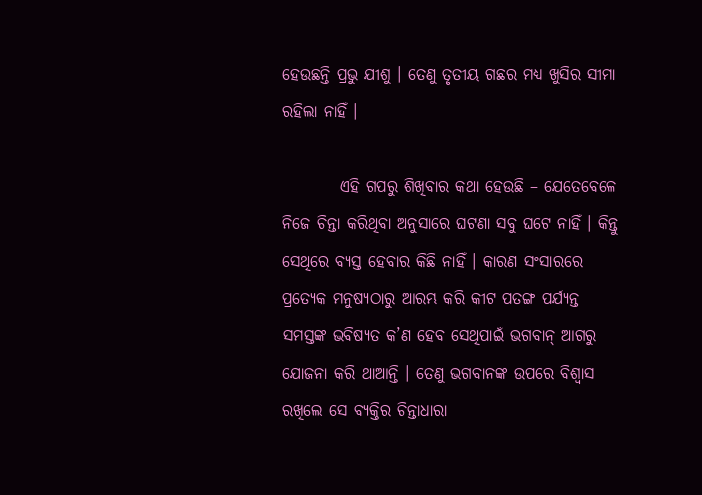ହେଉଛନ୍ତି ପ୍ରଭୁ ଯୀଶୁ । ତେଣୁ ତୃତୀୟ ଗଛର ମଧ୍ୟ ଖୁସିର ସୀମା ରହିଲା ନାହିଁ ।

         ଏହି ଗପରୁ ଶିଖିବାର କଥା ହେଉଛି – ଯେତେବେଳେ ନିଜେ ଚିନ୍ତା କରିଥିବା ଅନୁସାରେ ଘଟଣା ସବୁ ଘଟେ ନାହିଁ । କିନ୍ତୁ ସେଥିରେ ବ୍ୟସ୍ତ ହେବାର କିଛି ନାହିଁ । କାରଣ ସଂସାରରେ ପ୍ରତ୍ୟେକ ମନୁଷ୍ୟଠାରୁ ଆରମ୍ଭ କରି କୀଟ ପତଙ୍ଗ ପର୍ଯ୍ୟନ୍ତ ସମସ୍ତଙ୍କ ଭବିଷ୍ୟତ କ’ଣ ହେବ ସେଥିପାଇଁ ଭଗବାନ୍ ଆଗରୁ ଯୋଜନା କରି ଥାଆନ୍ତି । ତେଣୁ ଭଗବାନଙ୍କ ଉପରେ ବିଶ୍ୱାସ ରଖିଲେ ସେ ବ୍ୟକ୍ତିର ଚିନ୍ତାଧାରା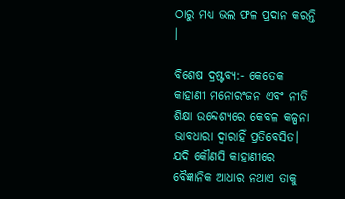ଠାରୁ ମଧ୍ୟ ଭଲ ଫଳ ପ୍ରଦାନ କରନ୍ତି ।

ବିଶେଷ ଦ୍ରଷ୍ଟବ୍ୟ:- କେତେକ କାହାଣୀ ମନୋରଂଜନ ଏବଂ ନୀତି ଶିକ୍ଷା ଉବ୍ଦେଶ୍ୟରେ କେବଳ କଳ୍ପନା ଭାବଧାରା ଦ୍ୱାରାହିଁ ପ୍ରତିବେସିତ। ଯଦି କୌଣସି କାହାଣୀରେ ବୈଜ୍ଞାନିକ ଆଧାର ନଥାଏ ତାକୁ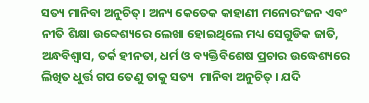ସତ୍ୟ ମାନିବା ଅନୁଚିତ୍। ଅନ୍ୟ କେତେକ କାହାଣୀ ମନୋରଂଜନ ଏବଂ ନୀତି ଶିକ୍ଷା ଉବ୍ଦେଶ୍ୟରେ ଲେଖା ହୋଇଥିଲେ ମଧ୍ୟ ସେଗୁଡିକ ଜାତି, ଅନ୍ଧବିଶ୍ୱାସ, ତର୍କ ହୀନତା, ଧର୍ମ ଓ ବ୍ୟକ୍ତିବିଶେଷ ପ୍ରଚାର ଉଦ୍ଧେଶ୍ୟରେ ଲିଖିତ ଧୁର୍ତ୍ତ ଗପ ତେଣୁ ତାକୁ ସତ୍ୟ  ମାନିବା ଅନୁଚିତ୍ । ଯଦି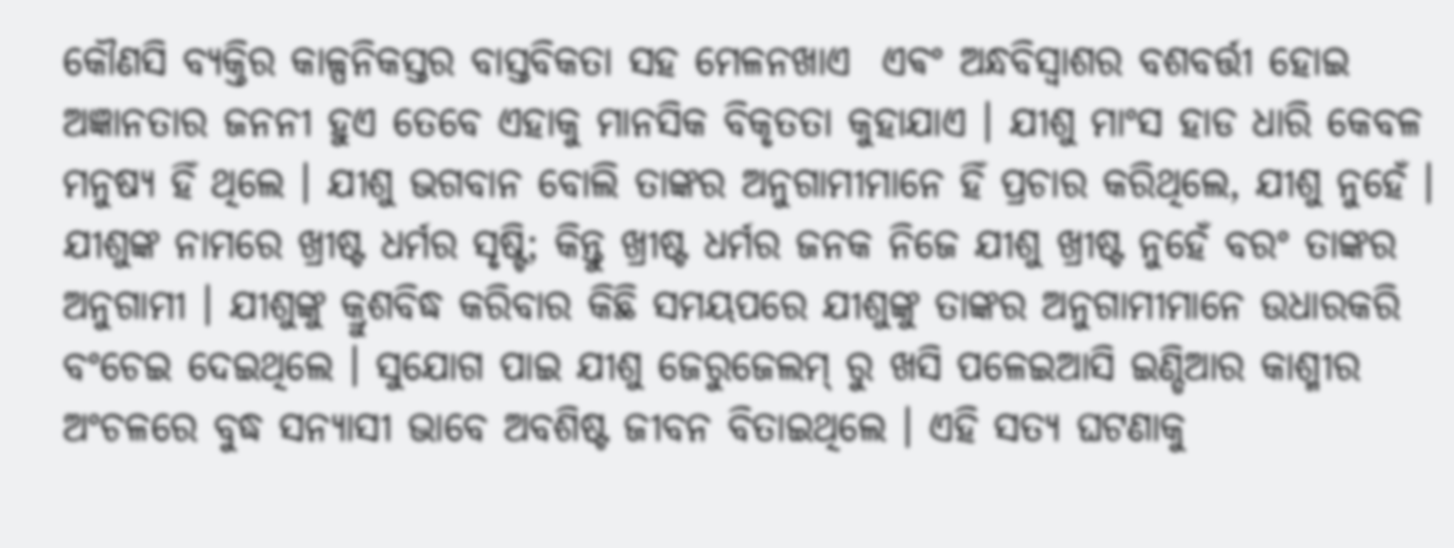କୌଣସି ବ୍ୟକ୍ତିର କାଳ୍ପନିକସ୍ତର ବାସ୍ତବିକତା ସହ ମେଳନଖାଏ  ଏଵଂ ଅନ୍ଧବିସ୍ଵାଶର ବଶବର୍ତ୍ତୀ ହୋଇ ଅଜ୍ଞାନତାର ଜନନୀ ହୁଏ ତେବେ ଏହାକୁ ମାନସିକ ବିକୃତତା କୁହାଯାଏ । ଯୀଶୁ ମାଂସ ହାଡ ଧାରି କେବଳ ମନୁଷ୍ୟ ହିଁ ଥିଲେ । ଯୀଶୁ ଭଗବାନ ବୋଲି ତାଙ୍କର ଅନୁଗାମୀମାନେ ହିଁ ପ୍ରଚାର କରିଥିଲେ, ଯୀଶୁ ନୁହେଁ । ଯୀଶୁଙ୍କ ନାମରେ ଖ୍ରୀଷ୍ଟ ଧର୍ମର ସୃଷ୍ଟି; କିନ୍ତୁ ଖ୍ରୀଷ୍ଟ ଧର୍ମର ଜନକ ନିଜେ ଯୀଶୁ ଖ୍ରୀଷ୍ଟ ନୁହେଁ ବରଂ ତାଙ୍କର ଅନୁଗାମୀ । ଯୀଶୁଙ୍କୁ କ୍ରୁଶବିଦ୍ଧ କରିବାର କିଛି ସମୟପରେ ଯୀଶୁଙ୍କୁ ତାଙ୍କର ଅନୁଗାମୀମାନେ ଉଧାରକରି ବଂଚେଇ ଦେଇଥିଲେ । ସୁଯୋଗ ପାଇ ଯୀଶୁ ଜେରୁଜେଲମ୍ ରୁ ଖସି ପଳେଇଆସି ଇଣ୍ଡିଆର କାଶ୍ମୀର ଅଂଚଳରେ ବୁଦ୍ଧ ସନ୍ୟାସୀ ଭାବେ ଅବଶିଷ୍ଟ ଜୀବନ ବିତାଇଥିଲେ । ଏହି ସତ୍ୟ ଘଟଣାକୁ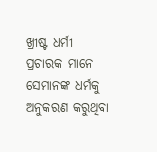ଖ୍ରୀଷ୍ଟ ଧର୍ମୀ ପ୍ରଚାରକ ମାନେ ସେମାନଙ୍କ ଧର୍ମକୁ ଅନୁକରଣ କରୁଥିବା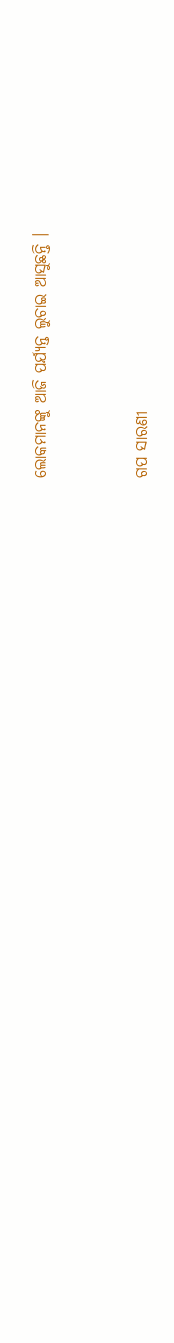ଲୋକମାନଙ୍କୁ ଆଜି ପର୍ଯ୍ୟନ୍ତ ଲୁଚାଇ ଆସୁଛନ୍ତି ।


ଗପ ସାରଣୀ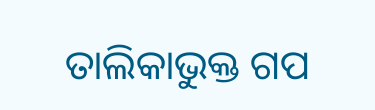ତାଲିକାଭୁକ୍ତ ଗପ